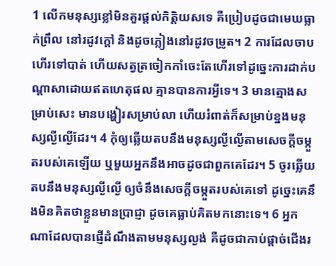1 លើកមនុស្សខ្លៅមិនគួរផ្តល់កិត្តិយសទេ គឺប្រៀបដូចជាមេឃធ្លាក់ព្រឹល នៅរដូវក្ដៅ និងដូចភ្លៀងនៅរដូវចម្រូត។ 2 ការដែលចាបហើរទៅបាត់ ហើយសត្វត្រចៀកកាំចេះតែហើរទៅដូច្នេះការដាក់បណ្ដាសាដោយឥតហេតុផល គ្មានបានការអ្វីទេ។ 3 មានត្មោងសម្រាប់សេះ មានបង្ហៀរសម្រាប់លា ហើយរំពាត់ក៏សម្រាប់ខ្នងមនុស្សល្ងីល្ងើដែរ។ 4 កុំឲ្យឆ្លើយតបនឹងមនុស្សល្ងីល្ងើតាមសេចក្ដីចម្កួតរបស់គេឡើយ ឬមួយអ្នកនឹងអាចដូចជាពួកគេដែរ។ 5 ចូរឆ្លើយតបនឹងមនុស្សល្ងីល្ងើ ឲ្យចំនឹងសេចក្ដីចម្កួតរបស់គេទៅ ដូច្នេះគេនឹងមិនគិតថាខ្លួនមានប្រាជ្ញា ដូចគេធ្លាប់គិតមកនោះទេ។ 6 អ្នកណាដែលបានផ្ញើដំណឹងតាមមនុស្សល្ងង់ គឺដូចជាកាប់ផ្តាច់ជើងរ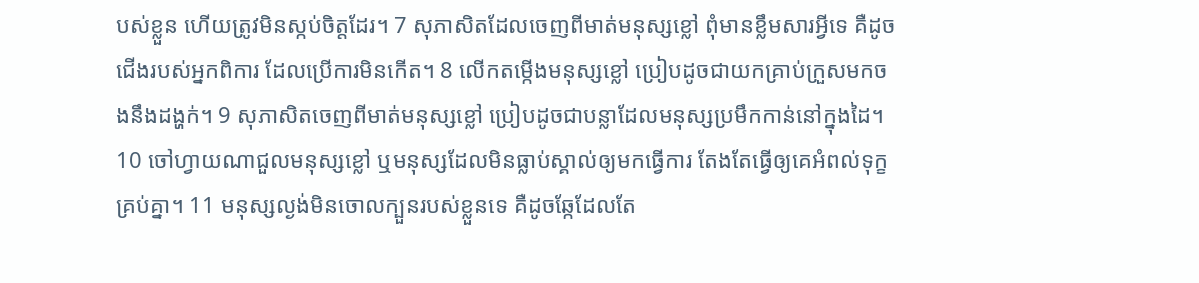បស់ខ្លួន ហើយត្រូវមិនស្កប់ចិត្តដែរ។ 7 សុភាសិតដែលចេញពីមាត់មនុស្សខ្លៅ ពុំមានខ្លឹមសារអ្វីទេ គឺដូចជើងរបស់អ្នកពិការ ដែលប្រើការមិនកើត។ 8 លើកតម្កើងមនុស្សខ្លៅ ប្រៀបដូចជាយកគ្រាប់ក្រួសមកចងនឹងដង្ហក់។ 9 សុភាសិតចេញពីមាត់មនុស្សខ្លៅ ប្រៀបដូចជាបន្លាដែលមនុស្សប្រមឹកកាន់នៅក្នុងដៃ។ 10 ចៅហ្វាយណាជួលមនុស្សខ្លៅ ឬមនុស្សដែលមិនធ្លាប់ស្គាល់ឲ្យមកធ្វើការ តែងតែធ្វើឲ្យគេអំពល់ទុក្ខគ្រប់គ្នា។ 11 មនុស្សល្ងង់មិនចោលក្បួនរបស់ខ្លួនទេ គឺដូចឆ្កែដែលតែ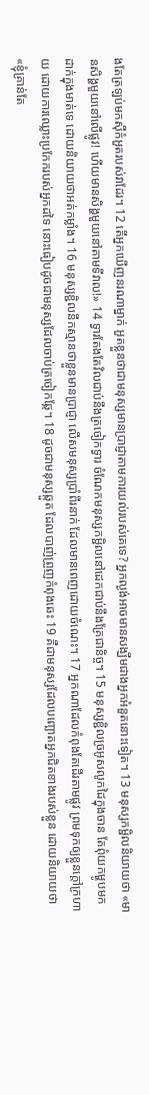ងតែត្រឡប់មកស៊ីកំអួតរបស់វាដែរ។ 12 តើអ្នកឃើញនរណាម្នាក់ អួតខ្លួនថាជាមនុស្សមានប្រាជ្ញាតាមការយល់របស់គេទេ? អ្នកល្ងង់អាចមានសង្ឃឹមជាងអ្នកអំនួតនោះទៀត។ 13 មនុស្សកម្ជិលនិយាយថា «មានសិង្ហមួយនៅលើផ្លូវ! ហើយមានសិង្ហមួយនៅតាមទីវាល!» 14 ទ្វារតែងតែវិលជាប់នឹងត្រចៀកទ្វារ ចំណែកមនុស្សកម្ជិលនៅដេកជាប់នឹងគ្រែជានិច្ច។ 15 មនុស្សខ្ជិលច្រអូសលូកដៃក្នុងចាន តែពុំយកម្ហូបមកដាក់ក្នុងមាត់ទេ ដោយនិយាយថាអត់កម្លាំង។ 16 មនុស្សខ្ជិលនឹកស្មានថាខ្លួនមានប្រាជ្ញា លើសមនុស្សប្រាំពីរនាក់ ដែលមានពេញដោយចំណេះ។ 17 អ្នកណាដែលកំពុងតែដើរតាមផ្លូវ ព្រមទុកឲ្យខ្លួនក្តៅក្រហាយ ដោយការឈ្លោះប្រកែករបស់អ្នកដទៃ នោះធៀបដូចជាមនុស្សដែលចាប់ត្រចៀកឆ្កែ។ 18 ដូចជាមនុស្សឆ្កួត ដែលបាញ់ព្រួញកំពុងឆេះ 19 គឺជាមនុស្សដែលបញ្ឆោតអ្នកជិតខាងរបស់ខ្លួន ដោយនិយាយថា «ខ្ញុំគ្រាន់តែ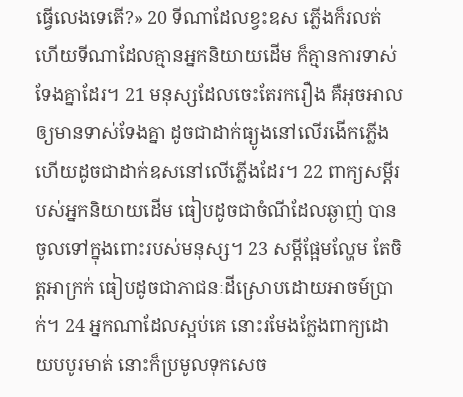ធ្វើលេងទេតើ?» 20 ទីណាដែលខ្វះឧស ភ្លើងក៏រលត់ ហើយទីណាដែលគ្មានអ្នកនិយាយដើម ក៏គ្មានការទាស់ទែងគ្នាដែរ។ 21 មនុស្សដែលចេះតែរករឿង គឺអុចអាលឲ្យមានទាស់ទែងគ្នា ដូចជាដាក់ធ្យូងនៅលើរងើកភ្លើង ហើយដូចជាដាក់ឧសនៅលើភ្លើងដែរ។ 22 ពាក្យសម្ដីរបស់អ្នកនិយាយដើម ធៀបដូចជាចំណីដែលឆ្ងាញ់ បានចូលទៅក្នុងពោះរបស់មនុស្ស។ 23 សម្ដីផ្អែមល្ហែម តែចិត្តអាក្រក់ ធៀបដូចជាភាជនៈដីស្រោបដោយអាចម៍ប្រាក់។ 24 អ្នកណាដែលស្អប់គេ នោះរមែងក្លែងពាក្យដោយបបូរមាត់ នោះក៏ប្រមូលទុកសេច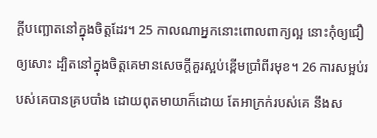ក្ដីបញ្ឆោតនៅក្នុងចិត្តដែរ។ 25 កាលណាអ្នកនោះពោលពាក្យល្អ នោះកុំឲ្យជឿឲ្យសោះ ដ្បិតនៅក្នុងចិត្តគេមានសេចក្ដីគួរស្អប់ខ្ពើមប្រាំពីរមុខ។ 26 ការសម្អប់របស់គេបានគ្របបាំង ដោយពុតមាយាក៏ដោយ តែអាក្រក់របស់គេ នឹងស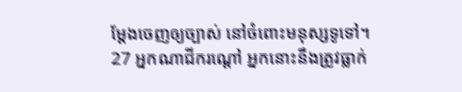ម្ដែងចេញឲ្យច្បាស់ នៅចំពោះមនុស្សទូទៅ។ 27 អ្នកណាជីករណ្ដៅ អ្នកនោះនឹងត្រូវធ្លាក់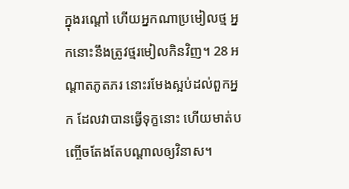ក្នុងរណ្ដៅ ហើយអ្នកណាប្រមៀលថ្ម អ្នកនោះនឹងត្រូវថ្មរមៀលកិនវិញ។ 28 អណ្ដាតភូតភរ នោះរមែងស្អប់ដល់ពួកអ្នក ដែលវាបានធ្វើទុក្ខនោះ ហើយមាត់បញ្ចើចតែងតែបណ្ដាលឲ្យវិនាស។